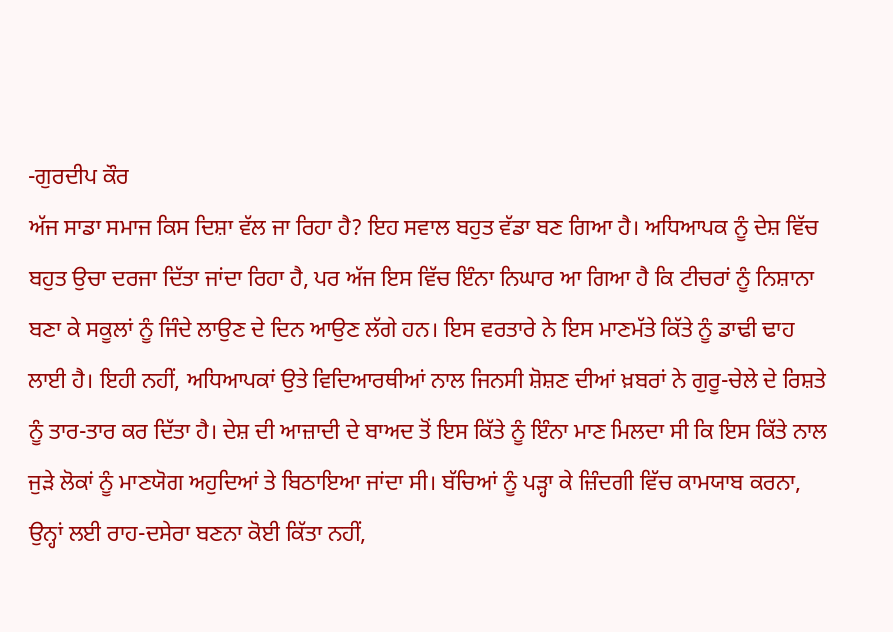-ਗੁਰਦੀਪ ਕੌਰ
ਅੱਜ ਸਾਡਾ ਸਮਾਜ ਕਿਸ ਦਿਸ਼ਾ ਵੱਲ ਜਾ ਰਿਹਾ ਹੈ? ਇਹ ਸਵਾਲ ਬਹੁਤ ਵੱਡਾ ਬਣ ਗਿਆ ਹੈ। ਅਧਿਆਪਕ ਨੂੰ ਦੇਸ਼ ਵਿੱਚ ਬਹੁਤ ਉਚਾ ਦਰਜਾ ਦਿੱਤਾ ਜਾਂਦਾ ਰਿਹਾ ਹੈ, ਪਰ ਅੱਜ ਇਸ ਵਿੱਚ ਇੰਨਾ ਨਿਘਾਰ ਆ ਗਿਆ ਹੈ ਕਿ ਟੀਚਰਾਂ ਨੂੰ ਨਿਸ਼ਾਨਾ ਬਣਾ ਕੇ ਸਕੂਲਾਂ ਨੂੰ ਜਿੰਦੇ ਲਾਉਣ ਦੇ ਦਿਨ ਆਉਣ ਲੱਗੇ ਹਨ। ਇਸ ਵਰਤਾਰੇ ਨੇ ਇਸ ਮਾਣਮੱਤੇ ਕਿੱਤੇ ਨੂੰ ਡਾਢੀ ਢਾਹ ਲਾਈ ਹੈ। ਇਹੀ ਨਹੀਂ, ਅਧਿਆਪਕਾਂ ਉਤੇ ਵਿਦਿਆਰਥੀਆਂ ਨਾਲ ਜਿਨਸੀ ਸ਼ੋਸ਼ਣ ਦੀਆਂ ਖ਼ਬਰਾਂ ਨੇ ਗੁਰੂ-ਚੇਲੇ ਦੇ ਰਿਸ਼ਤੇ ਨੂੰ ਤਾਰ-ਤਾਰ ਕਰ ਦਿੱਤਾ ਹੈ। ਦੇਸ਼ ਦੀ ਆਜ਼ਾਦੀ ਦੇ ਬਾਅਦ ਤੋਂ ਇਸ ਕਿੱਤੇ ਨੂੰ ਇੰਨਾ ਮਾਣ ਮਿਲਦਾ ਸੀ ਕਿ ਇਸ ਕਿੱਤੇ ਨਾਲ ਜੁੜੇ ਲੋਕਾਂ ਨੂੰ ਮਾਣਯੋਗ ਅਹੁਦਿਆਂ ਤੇ ਬਿਠਾਇਆ ਜਾਂਦਾ ਸੀ। ਬੱਚਿਆਂ ਨੂੰ ਪੜ੍ਹਾ ਕੇ ਜ਼ਿੰਦਗੀ ਵਿੱਚ ਕਾਮਯਾਬ ਕਰਨਾ, ਉਨ੍ਹਾਂ ਲਈ ਰਾਹ-ਦਸੇਰਾ ਬਣਨਾ ਕੋਈ ਕਿੱਤਾ ਨਹੀਂ,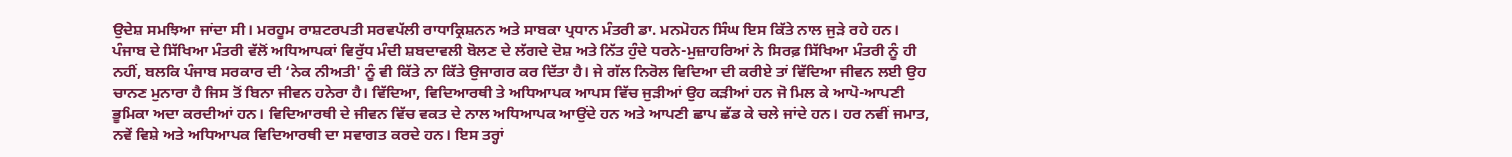ਉਦੇਸ਼ ਸਮਝਿਆ ਜਾਂਦਾ ਸੀ। ਮਰਹੂਮ ਰਾਸ਼ਟਰਪਤੀ ਸਰਵਪੱਲੀ ਰਾਧਾਕ੍ਰਿਸ਼ਨਨ ਅਤੇ ਸਾਬਕਾ ਪ੍ਰਧਾਨ ਮੰਤਰੀ ਡਾ. ਮਨਮੋਹਨ ਸਿੰਘ ਇਸ ਕਿੱਤੇ ਨਾਲ ਜੁੜੇ ਰਹੇ ਹਨ।
ਪੰਜਾਬ ਦੇ ਸਿੱਖਿਆ ਮੰਤਰੀ ਵੱਲੋਂ ਅਧਿਆਪਕਾਂ ਵਿਰੁੱਧ ਮੰਦੀ ਸ਼ਬਦਾਵਲੀ ਬੋਲਣ ਦੇ ਲੱਗਦੇ ਦੋਸ਼ ਅਤੇ ਨਿੱਤ ਹੁੰਦੇ ਧਰਨੇ-ਮੁਜ਼ਾਹਰਿਆਂ ਨੇ ਸਿਰਫ਼ ਸਿੱਖਿਆ ਮੰਤਰੀ ਨੂੰ ਹੀ ਨਹੀਂ, ਬਲਕਿ ਪੰਜਾਬ ਸਰਕਾਰ ਦੀ ‘ਨੇਕ ਨੀਅਤੀ' ਨੂੰ ਵੀ ਕਿੱਤੇ ਨਾ ਕਿੱਤੇ ਉਜਾਗਰ ਕਰ ਦਿੱਤਾ ਹੈ। ਜੇ ਗੱਲ ਨਿਰੋਲ ਵਿਦਿਆ ਦੀ ਕਰੀਏ ਤਾਂ ਵਿੱਦਿਆ ਜੀਵਨ ਲਈ ਉਹ ਚਾਨਣ ਮੁਨਾਰਾ ਹੈ ਜਿਸ ਤੋਂ ਬਿਨਾ ਜੀਵਨ ਹਨੇਰਾ ਹੈ। ਵਿੱਦਿਆ, ਵਿਦਿਆਰਥੀ ਤੇ ਅਧਿਆਪਕ ਆਪਸ ਵਿੱਚ ਜੁੜੀਆਂ ਉਹ ਕੜੀਆਂ ਹਨ ਜੋ ਮਿਲ ਕੇ ਆਪੋ-ਆਪਣੀ ਭੂਮਿਕਾ ਅਦਾ ਕਰਦੀਆਂ ਹਨ। ਵਿਦਿਆਰਥੀ ਦੇ ਜੀਵਨ ਵਿੱਚ ਵਕਤ ਦੇ ਨਾਲ ਅਧਿਆਪਕ ਆਉਂਦੇ ਹਨ ਅਤੇ ਆਪਣੀ ਛਾਪ ਛੱਡ ਕੇ ਚਲੇ ਜਾਂਦੇ ਹਨ। ਹਰ ਨਵੀਂ ਜਮਾਤ, ਨਵੇਂ ਵਿਸ਼ੇ ਅਤੇ ਅਧਿਆਪਕ ਵਿਦਿਆਰਥੀ ਦਾ ਸਵਾਗਤ ਕਰਦੇ ਹਨ। ਇਸ ਤਰ੍ਹਾਂ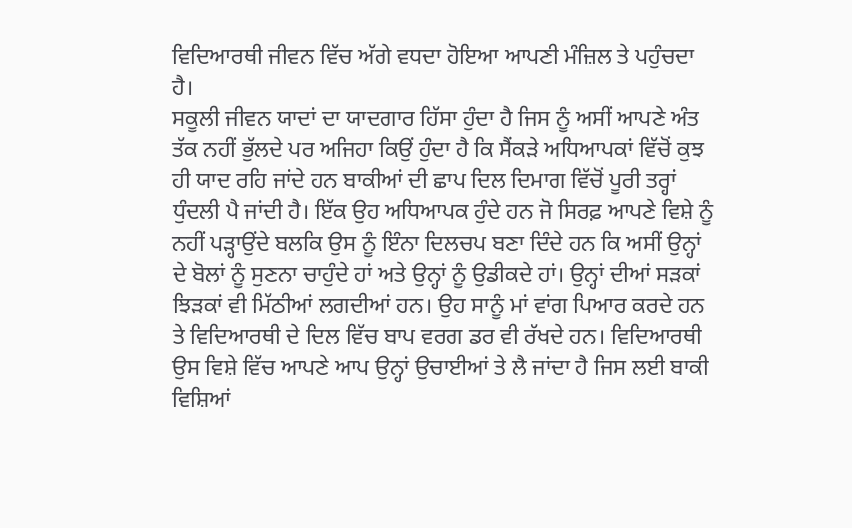ਵਿਦਿਆਰਥੀ ਜੀਵਨ ਵਿੱਚ ਅੱਗੇ ਵਧਦਾ ਹੋਇਆ ਆਪਣੀ ਮੰਜ਼ਿਲ ਤੇ ਪਹੁੰਚਦਾ ਹੈ।
ਸਕੂਲੀ ਜੀਵਨ ਯਾਦਾਂ ਦਾ ਯਾਦਗਾਰ ਹਿੱਸਾ ਹੁੰਦਾ ਹੈ ਜਿਸ ਨੂੰ ਅਸੀਂ ਆਪਣੇ ਅੰਤ ਤੱਕ ਨਹੀਂ ਭੁੱਲਦੇ ਪਰ ਅਜਿਹਾ ਕਿਉਂ ਹੁੰਦਾ ਹੈ ਕਿ ਸੈਂਕੜੇ ਅਧਿਆਪਕਾਂ ਵਿੱਚੋਂ ਕੁਝ ਹੀ ਯਾਦ ਰਹਿ ਜਾਂਦੇ ਹਨ ਬਾਕੀਆਂ ਦੀ ਛਾਪ ਦਿਲ ਦਿਮਾਗ ਵਿੱਚੋਂ ਪੂਰੀ ਤਰ੍ਹਾਂ ਧੁੰਦਲੀ ਪੈ ਜਾਂਦੀ ਹੈ। ਇੱਕ ਉਹ ਅਧਿਆਪਕ ਹੁੰਦੇ ਹਨ ਜੋ ਸਿਰਫ਼ ਆਪਣੇ ਵਿਸ਼ੇ ਨੂੰ ਨਹੀਂ ਪੜ੍ਹਾਉਂਦੇ ਬਲਕਿ ਉਸ ਨੂੰ ਇੰਨਾ ਦਿਲਚਪ ਬਣਾ ਦਿੰਦੇ ਹਨ ਕਿ ਅਸੀਂ ਉਨ੍ਹਾਂ ਦੇ ਬੋਲਾਂ ਨੂੰ ਸੁਣਨਾ ਚਾਹੁੰਦੇ ਹਾਂ ਅਤੇ ਉਨ੍ਹਾਂ ਨੂੰ ਉਡੀਕਦੇ ਹਾਂ। ਉਨ੍ਹਾਂ ਦੀਆਂ ਸੜਕਾਂ ਝਿੜਕਾਂ ਵੀ ਮਿੱਠੀਆਂ ਲਗਦੀਆਂ ਹਨ। ਉਹ ਸਾਨੂੰ ਮਾਂ ਵਾਂਗ ਪਿਆਰ ਕਰਦੇ ਹਨ ਤੇ ਵਿਦਿਆਰਥੀ ਦੇ ਦਿਲ ਵਿੱਚ ਬਾਪ ਵਰਗ ਡਰ ਵੀ ਰੱਖਦੇ ਹਨ। ਵਿਦਿਆਰਥੀ ਉਸ ਵਿਸ਼ੇ ਵਿੱਚ ਆਪਣੇ ਆਪ ਉਨ੍ਹਾਂ ਉਚਾਈਆਂ ਤੇ ਲੈ ਜਾਂਦਾ ਹੈ ਜਿਸ ਲਈ ਬਾਕੀ ਵਿਸ਼ਿਆਂ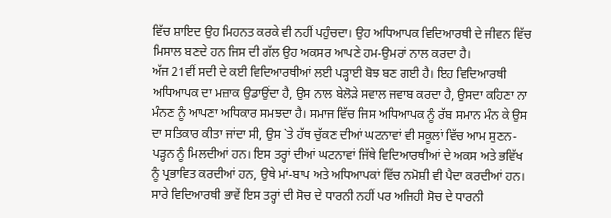ਵਿੱਚ ਸ਼ਾਇਦ ਉਹ ਮਿਹਨਤ ਕਰਕੇ ਵੀ ਨਹੀਂ ਪਹੁੰਚਦਾ। ਉਹ ਅਧਿਆਪਕ ਵਿਦਿਆਰਥੀ ਦੇ ਜੀਵਨ ਵਿੱਚ ਮਿਸਾਲ ਬਣਦੇ ਹਨ ਜਿਸ ਦੀ ਗੱਲ ਉਹ ਅਕਸਰ ਆਪਣੇ ਹਮ-ਉਮਰਾਂ ਨਾਲ ਕਰਦਾ ਹੈ।
ਅੱਜ 21ਵੀਂ ਸਦੀ ਦੇ ਕਈ ਵਿਦਿਆਰਥੀਆਂ ਲਈ ਪੜ੍ਹਾਈ ਬੋਝ ਬਣ ਗਈ ਹੈ। ਇਹ ਵਿਦਿਆਰਥੀ ਅਧਿਆਪਕ ਦਾ ਮਜ਼ਾਕ ਉਡਾਉਂਦਾ ਹੈ, ਉਸ ਨਾਲ ਬੇਲੋੜੇ ਸਵਾਲ ਜਵਾਬ ਕਰਦਾ ਹੈ, ਉਸਦਾ ਕਹਿਣਾ ਨਾ ਮੰਨਣ ਨੂੰ ਆਪਣਾ ਅਧਿਕਾਰ ਸਮਝਦਾ ਹੈ। ਸਮਾਜ ਵਿੱਚ ਜਿਸ ਅਧਿਆਪਕ ਨੂੰ ਰੱਬ ਸਮਾਨ ਮੰਨ ਕੇ ਉਸ ਦਾ ਸਤਿਕਾਰ ਕੀਤਾ ਜਾਂਦਾ ਸੀ, ਉਸ `ਤੇ ਹੱਥ ਚੁੱਕਣ ਦੀਆਂ ਘਟਨਾਵਾਂ ਵੀ ਸਕੂਲਾਂ ਵਿੱਚ ਆਮ ਸੁਣਨ-ਪੜ੍ਹਨ ਨੂੰ ਮਿਲਦੀਆਂ ਹਨ। ਇਸ ਤਰ੍ਹਾਂ ਦੀਆਂ ਘਟਨਾਵਾਂ ਜਿੱਥੇ ਵਿਦਿਆਰਥੀਆਂ ਦੇ ਅਕਸ ਅਤੇ ਭਵਿੱਖ ਨੂੰ ਪ੍ਰਭਾਵਿਤ ਕਰਦੀਆਂ ਹਨ, ਉਥੇ ਮਾਂ-ਬਾਪ ਅਤੇ ਅਧਿਆਪਕਾਂ ਵਿੱਚ ਨਮੋਸ਼ੀ ਵੀ ਪੈਦਾ ਕਰਦੀਆਂ ਹਨ। ਸਾਰੇ ਵਿਦਿਆਰਥੀ ਭਾਵੇਂ ਇਸ ਤਰ੍ਹਾਂ ਦੀ ਸੋਚ ਦੇ ਧਾਰਨੀ ਨਹੀਂ ਪਰ ਅਜਿਹੀ ਸੋਚ ਦੇ ਧਾਰਨੀ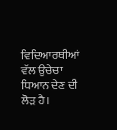ਵਿਦਿਆਰਥੀਆਂ ਵੱਲ ਉਚੇਚਾ ਧਿਆਨ ਦੇਣ ਦੀ ਲੋੜ ਹੈ।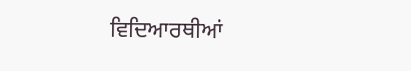ਵਿਦਿਆਰਥੀਆਂ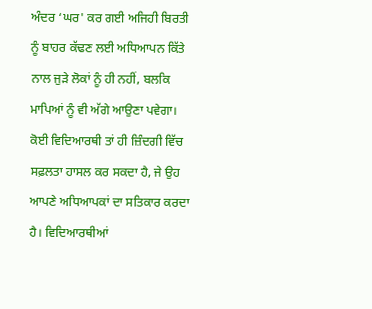ਅੰਦਰ ‘ਘਰ' ਕਰ ਗਈ ਅਜਿਹੀ ਬਿਰਤੀ ਨੂੰ ਬਾਹਰ ਕੱਢਣ ਲਈ ਅਧਿਆਪਨ ਕਿੱਤੇ ਨਾਲ ਜੁੜੇ ਲੋਕਾਂ ਨੂੰ ਹੀ ਨਹੀਂ, ਬਲਕਿ ਮਾਪਿਆਂ ਨੂੰ ਵੀ ਅੱਗੇ ਆਉਣਾ ਪਵੇਗਾ। ਕੋਈ ਵਿਦਿਆਰਥੀ ਤਾਂ ਹੀ ਜ਼ਿੰਦਗੀ ਵਿੱਚ ਸਫ਼ਲਤਾ ਹਾਸਲ ਕਰ ਸਕਦਾ ਹੈ, ਜੇ ਉਹ ਆਪਣੇ ਅਧਿਆਪਕਾਂ ਦਾ ਸਤਿਕਾਰ ਕਰਦਾ ਹੈ। ਵਿਦਿਆਰਥੀਆਂ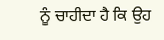ਨੂੰ ਚਾਹੀਦਾ ਹੈ ਕਿ ਉਹ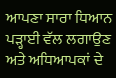ਆਪਣਾ ਸਾਰਾ ਧਿਆਨ ਪੜ੍ਹਾਈ ਵੱਲ ਲਗਾਉਣ ਅਤੇ ਅਧਿਆਪਕਾਂ ਦੇ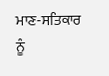ਮਾਣ-ਸਤਿਕਾਰ ਨੂੰ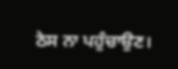ਠੇਸ ਨਾ ਪਹੁੰਚਾਉਣ।